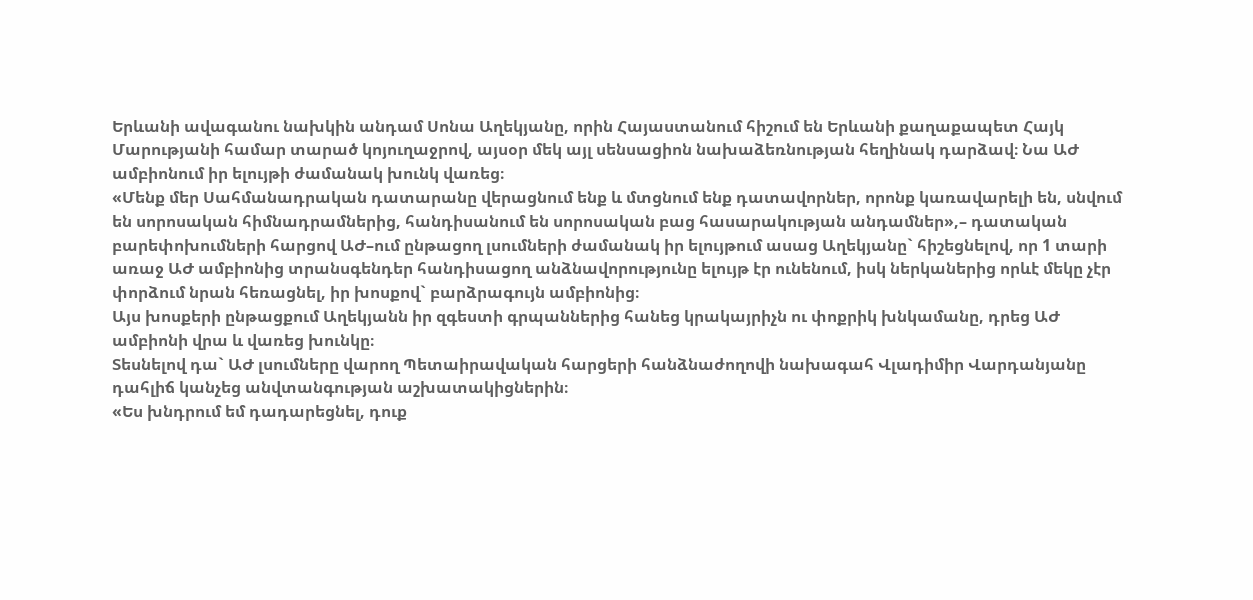Երևանի ավագանու նախկին անդամ Սոնա Աղեկյանը, որին Հայաստանում հիշում են Երևանի քաղաքապետ Հայկ Մարությանի համար տարած կոյուղաջրով, այսօր մեկ այլ սենսացիոն նախաձեռնության հեղինակ դարձավ։ Նա ԱԺ ամբիոնում իր ելույթի ժամանակ խունկ վառեց։
«Մենք մեր Սահմանադրական դատարանը վերացնում ենք և մտցնում ենք դատավորներ, որոնք կառավարելի են, սնվում են սորոսական հիմնադրամներից, հանդիսանում են սորոսական բաց հասարակության անդամներ»,– դատական բարեփոխումների հարցով ԱԺ–ում ընթացող լսումների ժամանակ իր ելույթում ասաց Աղեկյանը` հիշեցնելով, որ 1 տարի առաջ ԱԺ ամբիոնից տրանսգենդեր հանդիսացող անձնավորությունը ելույթ էր ունենում, իսկ ներկաներից որևէ մեկը չէր փորձում նրան հեռացնել, իր խոսքով` բարձրագույն ամբիոնից։
Այս խոսքերի ընթացքում Աղեկյանն իր զգեստի գրպաններից հանեց կրակայրիչն ու փոքրիկ խնկամանը, դրեց ԱԺ ամբիոնի վրա և վառեց խունկը։
Տեսնելով դա` ԱԺ լսումները վարող Պետաիրավական հարցերի հանձնաժողովի նախագահ Վլադիմիր Վարդանյանը դահլիճ կանչեց անվտանգության աշխատակիցներին։
«Ես խնդրում եմ դադարեցնել, դուք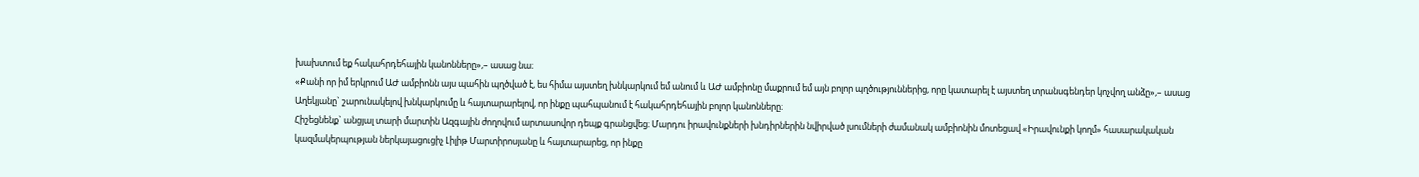խախտում եք հակահրդեհային կանոնները»,– ասաց նա։
«Քանի որ իմ երկրում ԱԺ ամբիոնն այս պահին պղծված է, ես հիմա այստեղ խնկարկում եմ անում և ԱԺ ամբիոնը մաքրում եմ այն բոլոր պղծություններից, որը կատարել է այստեղ տրանսգենդեր կոչվող անձը»,– ասաց Աղեկյանը` շարունակելով խնկարկումը և հայտարարելով, որ ինքը պահպանում է հակահրդեհային բոլոր կանոնները։
Հիշեցնենք` անցյալ տարի մարտին Ազգային ժողովում արտասովոր դեպք գրանցվեց։ Մարդու իրավունքների խնդիրներին նվիրված լսումների ժամանակ ամբիոնին մոտեցավ «Իրավունքի կողմ» հասարակական կազմակերպության ներկայացուցիչ Լիլիթ Մարտիրոսյանը և հայտարարեց, որ ինքը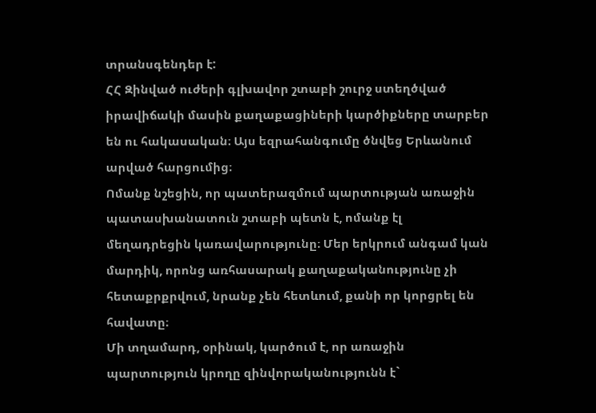տրանսգենդեր է:
ՀՀ Զինված ուժերի գլխավոր շտաբի շուրջ ստեղծված իրավիճակի մասին քաղաքացիների կարծիքները տարբեր են ու հակասական։ Այս եզրահանգումը ծնվեց Երևանում արված հարցումից։
Ոմանք նշեցին, որ պատերազմում պարտության առաջին պատասխանատուն շտաբի պետն է, ոմանք էլ մեղադրեցին կառավարությունը։ Մեր երկրում անգամ կան մարդիկ, որոնց առհասարակ քաղաքականությունը չի հետաքրքրվում, նրանք չեն հետևում, քանի որ կորցրել են հավատը։
Մի տղամարդ, օրինակ, կարծում է, որ առաջին պարտություն կրողը զինվորականությունն է`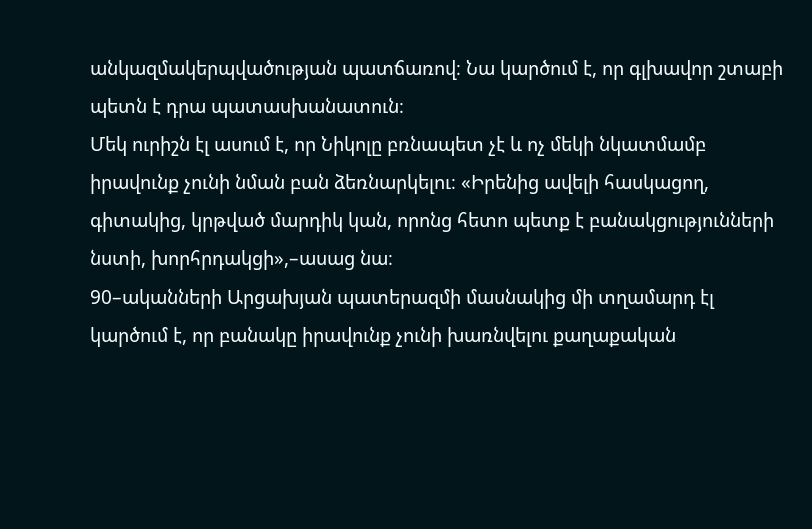անկազմակերպվածության պատճառով։ Նա կարծում է, որ գլխավոր շտաբի պետն է դրա պատասխանատուն։
Մեկ ուրիշն էլ ասում է, որ Նիկոլը բռնապետ չէ և ոչ մեկի նկատմամբ իրավունք չունի նման բան ձեռնարկելու։ «Իրենից ավելի հասկացող, գիտակից, կրթված մարդիկ կան, որոնց հետո պետք է բանակցությունների նստի, խորհրդակցի»,–ասաց նա։
90–ականների Արցախյան պատերազմի մասնակից մի տղամարդ էլ կարծում է, որ բանակը իրավունք չունի խառնվելու քաղաքական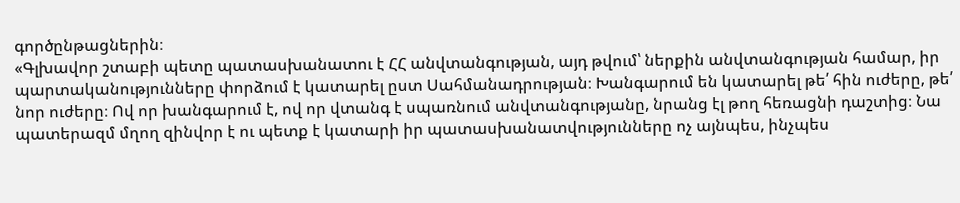գործընթացներին։
«Գլխավոր շտաբի պետը պատասխանատու է ՀՀ անվտանգության, այդ թվում՝ ներքին անվտանգության համար, իր պարտականությունները փորձում է կատարել ըստ Սահմանադրության։ Խանգարում են կատարել թե՛ հին ուժերը, թե՛ նոր ուժերը։ Ով որ խանգարում է, ով որ վտանգ է սպառնում անվտանգությանը, նրանց էլ թող հեռացնի դաշտից։ Նա պատերազմ մղող զինվոր է ու պետք է կատարի իր պատասխանատվությունները ոչ այնպես, ինչպես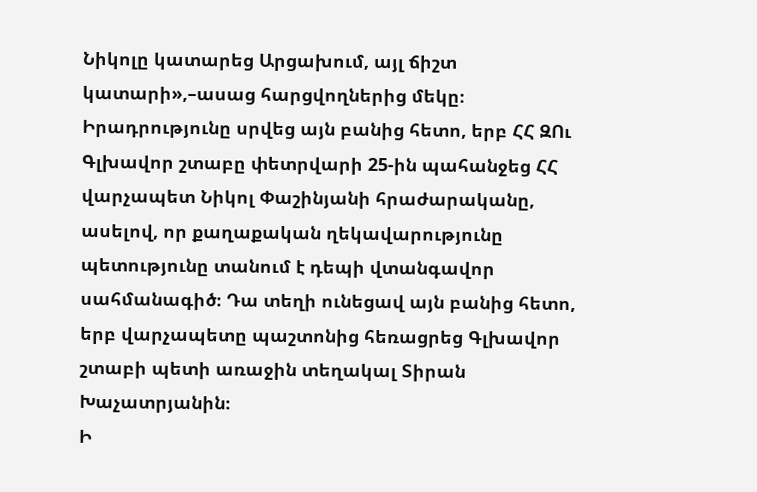Նիկոլը կատարեց Արցախում, այլ ճիշտ կատարի»,–ասաց հարցվողներից մեկը։
Իրադրությունը սրվեց այն բանից հետո, երբ ՀՀ ԶՈւ Գլխավոր շտաբը փետրվարի 25-ին պահանջեց ՀՀ վարչապետ Նիկոլ Փաշինյանի հրաժարականը, ասելով, որ քաղաքական ղեկավարությունը պետությունը տանում է դեպի վտանգավոր սահմանագիծ։ Դա տեղի ունեցավ այն բանից հետո, երբ վարչապետը պաշտոնից հեռացրեց Գլխավոր շտաբի պետի առաջին տեղակալ Տիրան Խաչատրյանին։
Ի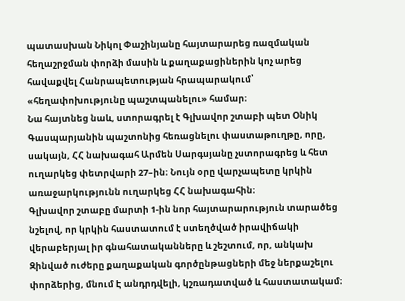պատասխան Նիկոլ Փաշինյանը հայտարարեց ռազմական հեղաշրջման փորձի մասին և քաղաքացիներին կոչ արեց հավաքվել Հանրապետության հրապարակում՝ «հեղափոխությունը պաշտպանելու» համար։
Նա հայտնեց նաև, ստորագրել է Գլխավոր շտաբի պետ Օնիկ Գասպարյանին պաշտոնից հեռացնելու փաստաթուղթը, որը, սակայն, ՀՀ նախագահ Արմեն Սարգսյանը չստորագրեց և հետ ուղարկեց փետրվարի 27–ին։ Նույն օրը վարչապետը կրկին առաջարկությունն ուղարկեց ՀՀ նախագահին։
Գլխավոր շտաբը մարտի 1-ին նոր հայտարարություն տարածեց նշելով, որ կրկին հաստատում է ստեղծված իրավիճակի վերաբերյալ իր գնահատականները և շեշտում, որ, անկախ Զինված ուժերը քաղաքական գործընթացների մեջ ներքաշելու փորձերից, մնում Է անդրդվելի, կշռադատված և հաստատակամ։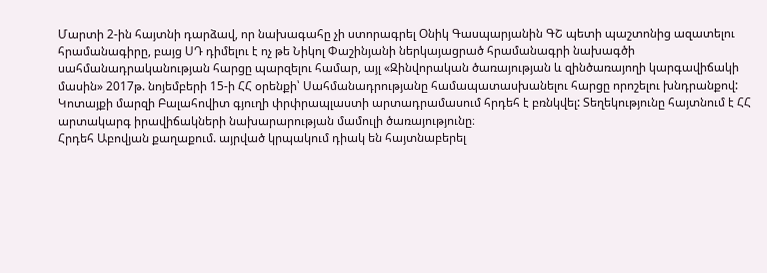Մարտի 2-ին հայտնի դարձավ, որ նախագահը չի ստորագրել Օնիկ Գասպարյանին ԳՇ պետի պաշտոնից ազատելու հրամանագիրը, բայց ՍԴ դիմելու է ոչ թե Նիկոլ Փաշինյանի ներկայացրած հրամանագրի նախագծի սահմանադրականության հարցը պարզելու համար, այլ «Զինվորական ծառայության և զինծառայողի կարգավիճակի մասին» 2017թ. նոյեմբերի 15-ի ՀՀ օրենքի՝ Սահմանադրությանը համապատասխանելու հարցը որոշելու խնդրանքով:
Կոտայքի մարզի Բալահովիտ գյուղի փրփրապլաստի արտադրամասում հրդեհ է բռնկվել: Տեղեկությունը հայտնում է ՀՀ արտակարգ իրավիճակների նախարարության մամուլի ծառայությունը։
Հրդեհ Աբովյան քաղաքում. այրված կրպակում դիակ են հայտնաբերել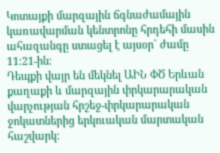Կոտայքի մարզային ճգնաժամային կառավարման կենտրոնը հրդեհի մասին ահազանգը ստացել է այսօր` ժամը 11։21-ին։
Դեպքի վայր են մեկնել ԱԻՆ ՓԾ Երևան քաղաքի և մարզային փրկարարական վարչության հրշեջ-փրկարարական ջոկատներից երկուական մարտական հաշվարկ։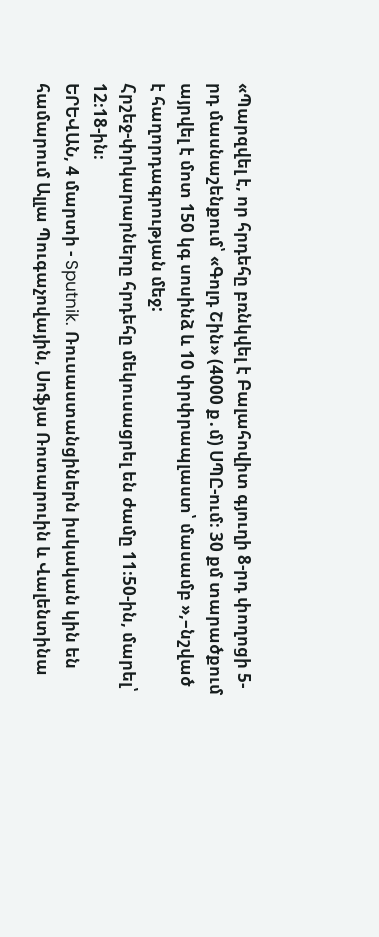«Պարզվել է, որ հրդեհը բռնկվել է Բալահովիտ գյուղի 8-րդ փողոցի 5-րդ մասնաշենքում՝ «Գոլդ Շին» (4000 ք․մ) ՍՊԸ-ում։ 30 քմ տարածքում այրվել է մոտ 150 կգ սոսինձ և 10 փրփրապլաստ՝ մասամբ »,–նշված է հաղորդագրության մեջ:
Հրշեջ-փրկարարները հրդեհը մեկուսացրել են ժամը 11։50-ին, մարել՝ 12։18-ին։
ԵՐԵՎԱՆ, 4 մարտի - Sputnik. Ռուսաստանցիներն իսկական կին են համարում Ալլա Պուգաչովային, Սոֆյա Ռոտարուին և Վալենտինա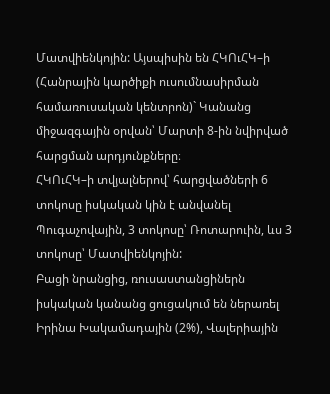Մատվիենկոյին: Այսպիսին են ՀԿՈւՀԿ–ի (Հանրային կարծիքի ուսումնասիրման համառուսական կենտրոն)` Կանանց միջազգային օրվան՝ Մարտի 8-ին նվիրված հարցման արդյունքները։
ՀԿՈւՀԿ–ի տվյալներով՝ հարցվածների 6 տոկոսը իսկական կին է անվանել Պուգաչովային, 3 տոկոսը՝ Ռոտարուին, ևս 3 տոկոսը՝ Մատվիենկոյին:
Բացի նրանցից, ռուսաստանցիներն իսկական կանանց ցուցակում են ներառել Իրինա Խակամադային (2%), Վալերիային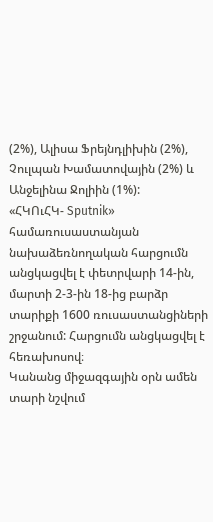(2%), Ալիսա Ֆրեյնդլիխին (2%), Չուլպան Խամատովային (2%) և Անջելինա Ջոլիին (1%):
«ՀԿՈւՀԿ- Sputnik» համառուսաստանյան նախաձեռնողական հարցումն անցկացվել է փետրվարի 14-ին, մարտի 2-3-ին 18-ից բարձր տարիքի 1600 ռուսաստանցիների շրջանում: Հարցումն անցկացվել է հեռախոսով։
Կանանց միջազգային օրն ամեն տարի նշվում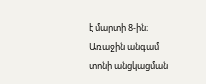է մարտի 8-ին։ Առաջին անգամ տոնի անցկացման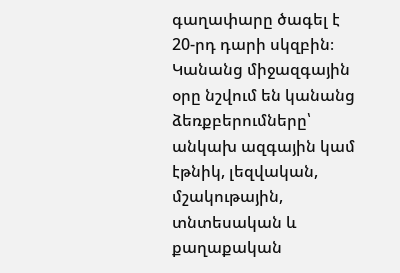գաղափարը ծագել է 20-րդ դարի սկզբին։ Կանանց միջազգային օրը նշվում են կանանց ձեռքբերումները՝ անկախ ազգային կամ էթնիկ, լեզվական, մշակութային, տնտեսական և քաղաքական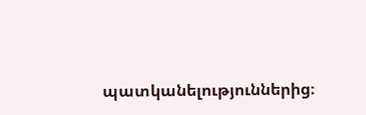պատկանելություններից։